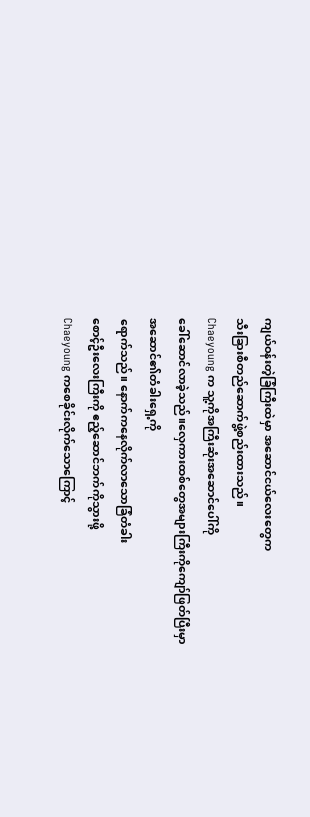ကျယ်ဝန်းတဲ့ခြံကြီးထဲမှာ အဆောင်ငယ်လေးတွေက
သီးခြားစီတည်ဆောက်ဖွဲ့စည်းထားသည်။
Chaeyoung က သူ့ကိုအကြီးဆုံးအဆောင်ပေါ်ကို
ခေါ်ဆောင်လာခဲ့သည်။လှေကားထစ်တွေအများကြီးကိုကျော်ဖြတ်ပြီးမှာအဆောင်၏တံခါးရှေ့ကို
ရောက်သည်။ နောက်ကနေလိုက်လာသောခြံတံခါး
စောင့်ဦးလေးကြီးကို ဧည့်ဆောင်ဘက်ကိုသွားဖို့
Chaeyoung ကစေခိုင်းလိုက်သောကြောင့်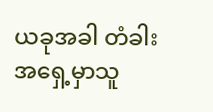ယခုအခါ တံခါးအရှေ့မှာသူ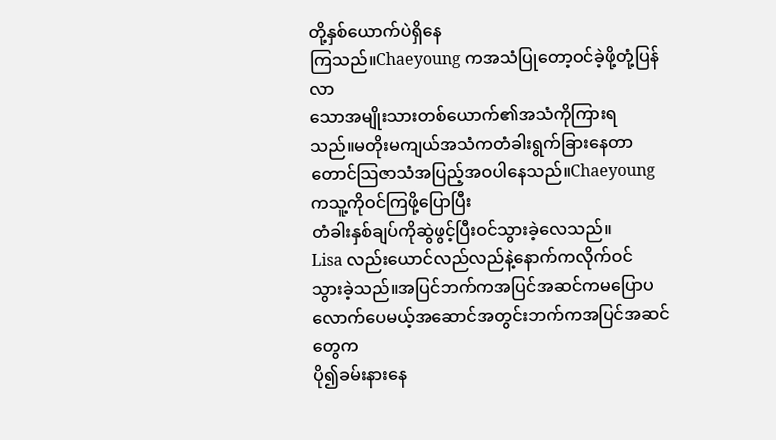တို့နှစ်ယောက်ပဲရှိနေ
ကြသည်။Chaeyoung ကအသံပြုတော့ဝင်ခဲ့ဖို့တုံ့ပြန်လာ
သောအမျိုးသားတစ်ယောက်၏အသံကိုကြားရ
သည်။မတိုးမကျယ်အသံကတံခါးရွက်ခြားနေတာ
တောင်သြဇာသံအပြည့်အဝပါနေသည်။Chaeyoung ကသူ့ကိုဝင်ကြဖို့ပြောပြီး
တံခါးနှစ်ချပ်ကိုဆွဲဖွင့်ပြီးဝင်သွားခဲ့လေသည်။
Lisa လည်းယောင်လည်လည်နဲ့နောက်ကလိုက်ဝင်
သွားခဲ့သည်။အပြင်ဘက်ကအပြင်အဆင်ကမပြောပလောက်ပေမယ့်အဆောင်အတွင်းဘက်ကအပြင်အဆင်တွေက
ပို၍ခမ်းနားနေ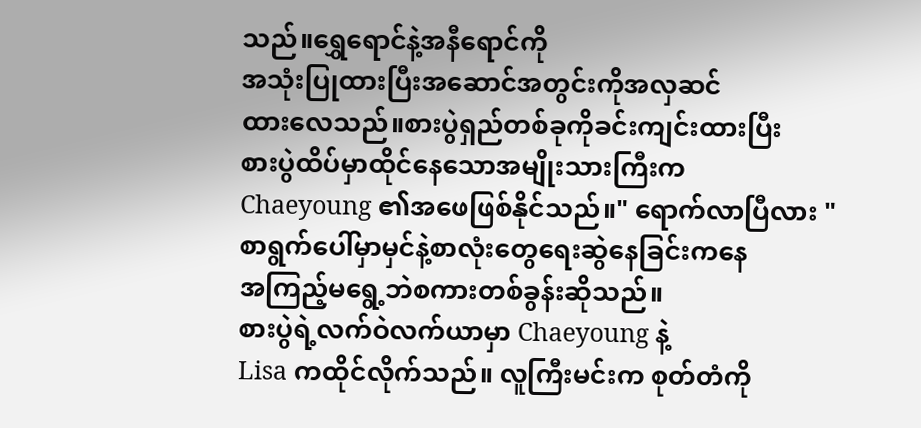သည်။ရွှေရောင်နဲ့အနီရောင်ကို
အသုံးပြုထားပြီးအဆောင်အတွင်းကိုအလှဆင်
ထားလေသည်။စားပွဲရှည်တစ်ခုကိုခင်းကျင်းထားပြီး
စားပွဲထိပ်မှာထိုင်နေသောအမျိုးသားကြီးက
Chaeyoung ၏အဖေဖြစ်နိုင်သည်။" ရောက်လာပြီလား "
စာရွက်ပေါ်မှာမှင်နဲ့စာလုံးတွေရေးဆွဲနေခြင်းကနေ
အကြည့်မရွေ့ဘဲစကားတစ်ခွန်းဆိုသည်။
စားပွဲရဲ့လက်ဝဲလက်ယာမှာ Chaeyoung နဲ့
Lisa ကထိုင်လိုက်သည်။ လူကြီးမင်းက စုတ်တံကို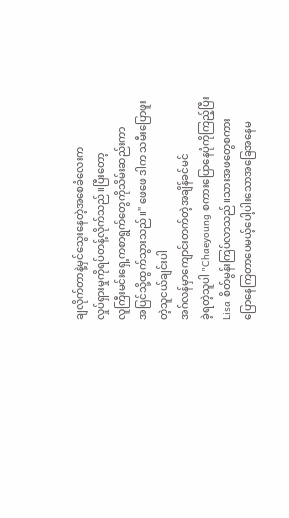ချလိုက်တာနဲ့မှင်သွေးနေတဲ့အစေခံလေးက
လှုပ်ရှားမှုကိုရပ်တန့်လိုက်သည်။ပြီးတော့
လူကြီးမင်းရှေ့ကစာရွက်တွေကိုသိမ်းဆည်းကာ
အပြင်သို့ထွက်သွားသည်။" ဖေဖေ ဒါက သမီးပြောဖူးတဲ့သူငယ်ချင်းပါ
အဂ်လန်မှာကျောင်းတက်တဲ့အချိန်ခင်မင်
ခဲ့ရတဲ့သူပါ "Chaeyoung စကားပြောနေပုံကိုကြည့်ပြီး
Lisa စိတ်မွန်းကြပ်လာသည်။သားအဖတွေစကား
ပြောနေကြတာပေမယ့်ပေါ့ပါးသောအခြေအနေမ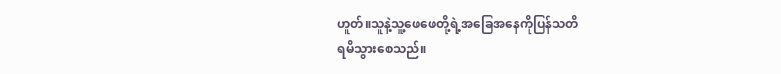ဟူတ်။သူနဲ့သူ့ဖေဖေတို့ရဲ့အခြေအနေကိုပြန်သတိ
ရမိသွားစေသည်။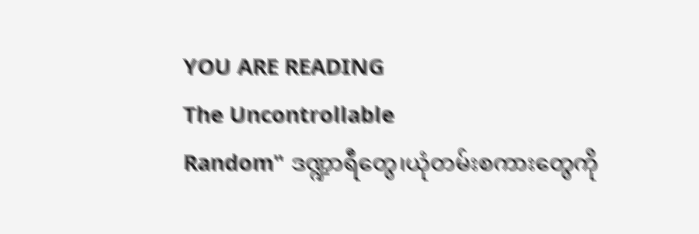YOU ARE READING
The Uncontrollable
Random" ဒဏ္ဍာရီတွေ၊ယုံတမ်းစကားတွေကို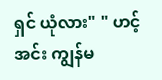ရှင် ယုံလား" " ဟင့်အင်း ကျွန်မ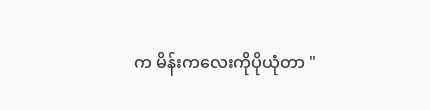က မိန်းကလေးကိုပိုယုံတာ "